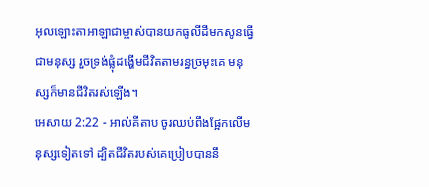អុលឡោះតាអាឡាជាម្ចាស់បានយកធូលីដីមកសូនធ្វើជាមនុស្ស រួចទ្រង់ផ្លុំដង្ហើមជីវិតតាមរន្ធច្រមុះគេ មនុស្សក៏មានជីវិតរស់ឡើង។
អេសាយ 2:22 - អាល់គីតាប ចូរឈប់ពឹងផ្អែកលើមនុស្សទៀតទៅ ដ្បិតជីវិតរបស់គេប្រៀបបាននឹ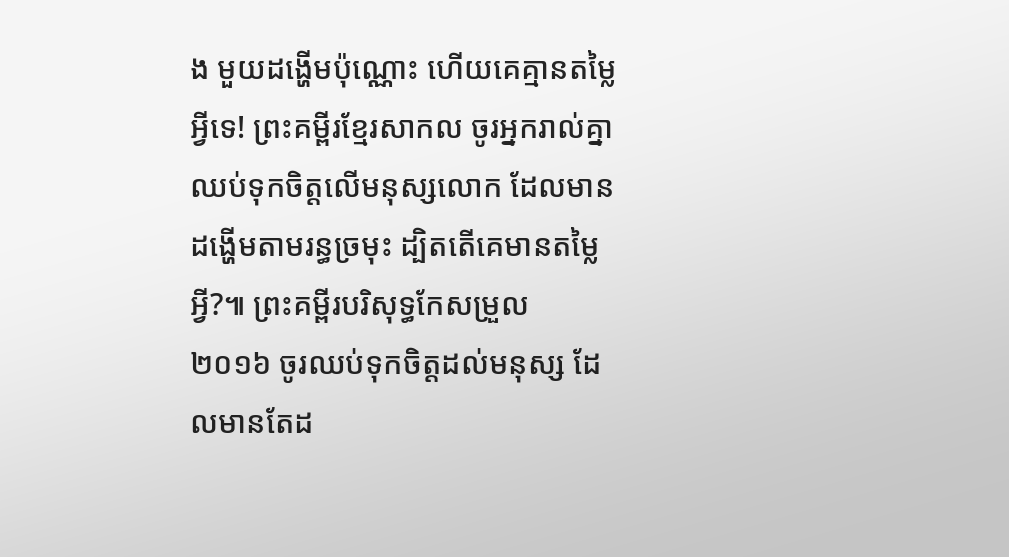ង មួយដង្ហើមប៉ុណ្ណោះ ហើយគេគ្មានតម្លៃអ្វីទេ! ព្រះគម្ពីរខ្មែរសាកល ចូរអ្នករាល់គ្នាឈប់ទុកចិត្តលើមនុស្សលោក ដែលមានដង្ហើមតាមរន្ធច្រមុះ ដ្បិតតើគេមានតម្លៃអ្វី?៕ ព្រះគម្ពីរបរិសុទ្ធកែសម្រួល ២០១៦ ចូរឈប់ទុកចិត្តដល់មនុស្ស ដែលមានតែដ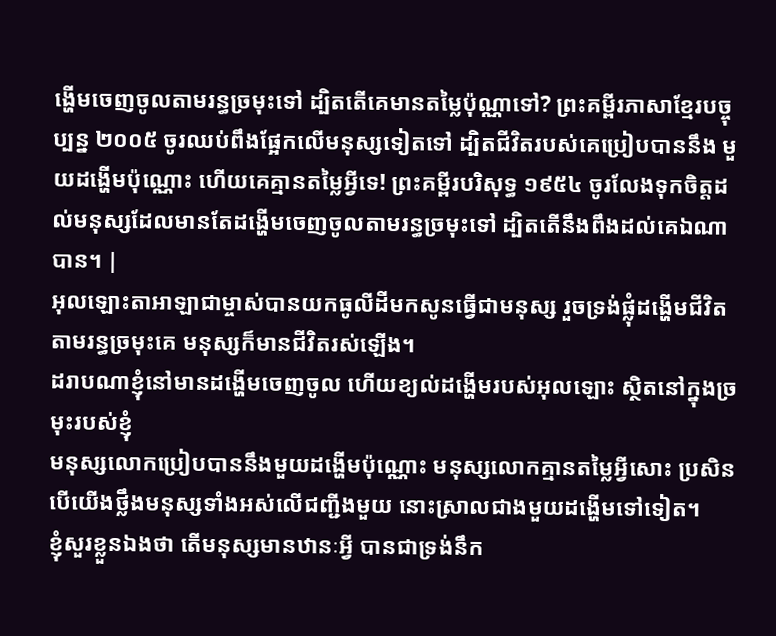ង្ហើមចេញចូលតាមរន្ធច្រមុះទៅ ដ្បិតតើគេមានតម្លៃប៉ុណ្ណាទៅ? ព្រះគម្ពីរភាសាខ្មែរបច្ចុប្បន្ន ២០០៥ ចូរឈប់ពឹងផ្អែកលើមនុស្សទៀតទៅ ដ្បិតជីវិតរបស់គេប្រៀបបាននឹង មួយដង្ហើមប៉ុណ្ណោះ ហើយគេគ្មានតម្លៃអ្វីទេ! ព្រះគម្ពីរបរិសុទ្ធ ១៩៥៤ ចូរលែងទុកចិត្តដល់មនុស្សដែលមានតែដង្ហើមចេញចូលតាមរន្ធច្រមុះទៅ ដ្បិតតើនឹងពឹងដល់គេឯណាបាន។ |
អុលឡោះតាអាឡាជាម្ចាស់បានយកធូលីដីមកសូនធ្វើជាមនុស្ស រួចទ្រង់ផ្លុំដង្ហើមជីវិតតាមរន្ធច្រមុះគេ មនុស្សក៏មានជីវិតរស់ឡើង។
ដរាបណាខ្ញុំនៅមានដង្ហើមចេញចូល ហើយខ្យល់ដង្ហើមរបស់អុលឡោះ ស្ថិតនៅក្នុងច្រមុះរបស់ខ្ញុំ
មនុស្សលោកប្រៀបបាននឹងមួយដង្ហើមប៉ុណ្ណោះ មនុស្សលោកគ្មានតម្លៃអ្វីសោះ ប្រសិនបើយើងថ្លឹងមនុស្សទាំងអស់លើជញ្ជីងមួយ នោះស្រាលជាងមួយដង្ហើមទៅទៀត។
ខ្ញុំសួរខ្លួនឯងថា តើមនុស្សមានឋានៈអ្វី បានជាទ្រង់នឹក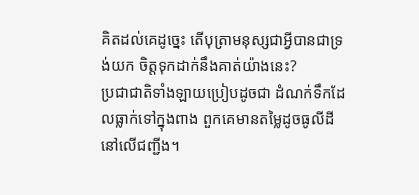គិតដល់គេដូច្នេះ តើបុត្រាមនុស្សជាអ្វីបានជាទ្រង់យក ចិត្តទុកដាក់នឹងគាត់យ៉ាងនេះ?
ប្រជាជាតិទាំងឡាយប្រៀបដូចជា ដំណក់ទឹកដែលធ្លាក់ទៅក្នុងពាង ពួកគេមានតម្លៃដូចធូលីដីនៅលើជញ្ជីង។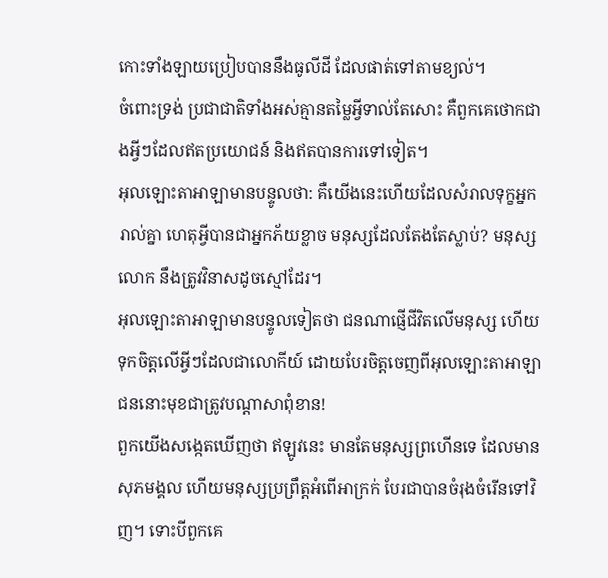កោះទាំងឡាយប្រៀបបាននឹងធូលីដី ដែលផាត់ទៅតាមខ្យល់។
ចំពោះទ្រង់ ប្រជាជាតិទាំងអស់គ្មានតម្លៃអ្វីទាល់តែសោះ គឺពួកគេថោកជាងអ្វីៗដែលឥតប្រយោជន៍ និងឥតបានការទៅទៀត។
អុលឡោះតាអាឡាមានបន្ទូលថា: គឺយើងនេះហើយដែលសំរាលទុក្ខអ្នករាល់គ្នា ហេតុអ្វីបានជាអ្នកភ័យខ្លាច មនុស្សដែលតែងតែស្លាប់? មនុស្សលោក នឹងត្រូវវិនាសដូចស្មៅដែរ។
អុលឡោះតាអាឡាមានបន្ទូលទៀតថា ជនណាផ្ញើជីវិតលើមនុស្ស ហើយទុកចិត្តលើអ្វីៗដែលជាលោកីយ៍ ដោយបែរចិត្តចេញពីអុលឡោះតាអាឡា ជននោះមុខជាត្រូវបណ្ដាសាពុំខាន!
ពួកយើងសង្កេតឃើញថា ឥឡូវនេះ មានតែមនុស្សព្រហើនទេ ដែលមានសុភមង្គល ហើយមនុស្សប្រព្រឹត្តអំពើអាក្រក់ បែរជាបានចំរុងចំរើនទៅវិញ។ ទោះបីពួកគេ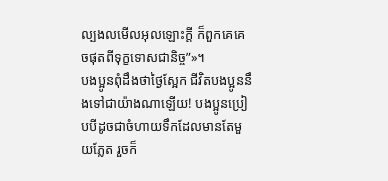ល្បងលមើលអុលឡោះក្តី ក៏ពួកគេគេចផុតពីទុក្ខទោសជានិច្ច”»។
បងប្អូនពុំដឹងថាថ្ងៃស្អែក ជីវិតបងប្អូននឹងទៅជាយ៉ាងណាឡើយ! បងប្អូនប្រៀបបីដូចជាចំហាយទឹកដែលមានតែមួយភ្លែត រួចក៏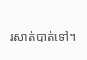រសាត់បាត់ទៅ។